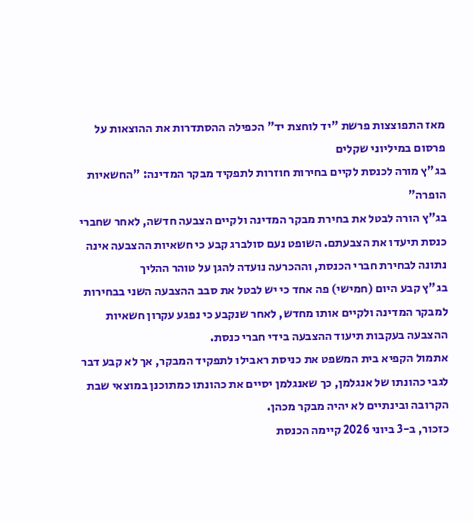מאז התפוצצות פרשת "יד לוחצת יד" הכפילה ההסתדרות את ההוצאות על פרסום במיליוני שקלים
בג"ץ מורה לכנסת לקיים בחירות חוזרות לתפקיד מבקר המדינה: "החשאיות הופרה"
בג"ץ הורה לבטל את בחירת מבקר המדינה ולקיים הצבעה חדשה, לאחר שחברי כנסת תיעדו את הצבעתם. השופט נעם סולברג קבע כי חשאיות ההצבעה אינה נתונה לבחירת חברי הכנסת, וההכרעה נועדה להגן על טוהר ההליך
בג"ץ קבע היום (חמישי) פה אחד כי יש לבטל את סבב ההצבעה השני בבחירות למבקר המדינה ולקיים אותו מחדש, לאחר שנקבע כי נפגע עקרון חשאיות ההצבעה בעקבות תיעוד ההצבעה בידי חברי כנסת.
אתמול הקפיא בית המשפט את כניסת ראבילו לתפקיד המבקר, אך לא קבע דבר לגבי כהונתו של אנגלמן, כך שאנגלמן יסיים את כהונתו כמתוכנן במוצאי שבת הקרובה ובינתיים לא יהיה מבקר מכהן.
כזכור, ב-3 ביוני 2026 קיימה הכנסת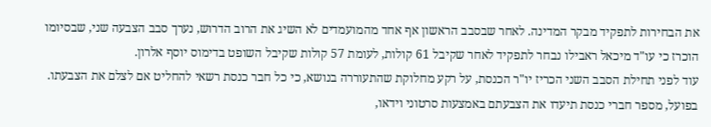את הבחירות לתפקיד מבקר המדינה. לאחר שבסבב הראשון אף אחד מהמועמדים לא השיג את הרוב הדרוש, נערך סבב הצבעה שני, שבסיומו הוכרז כי עו"ד מיכאל ראבילו נבחר לתפקיד לאחר שקיבל 61 קולות, לעומת 57 קולות שקיבל השופט בדימוס יוסף אלרון.
עוד לפני תחילת הסבב השני הכריז יו"ר הכנסת, על רקע מחלוקת שהתעוררה בנושא, כי כל חבר כנסת רשאי להחליט אם לצלם את הצבעתו. בפועל, מספר חברי כנסת תיעדו את הצבעתם באמצעות סרטוני וידאו,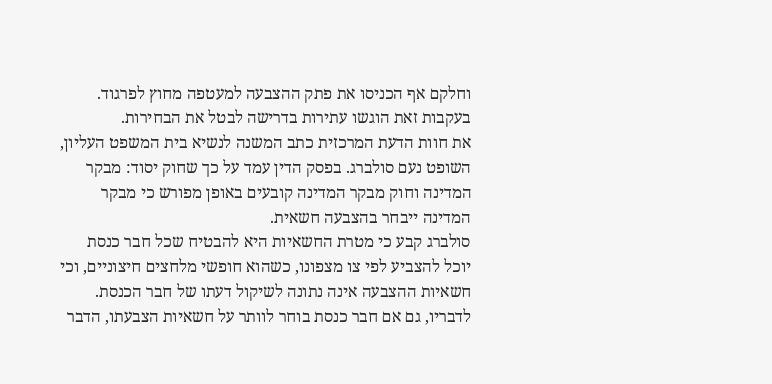וחלקם אף הכניסו את פתק ההצבעה למעטפה מחוץ לפרגוד. בעקבות זאת הוגשו עתירות בדרישה לבטל את הבחירות.
את חוות הדעת המרכזית כתב המשנה לנשיא בית המשפט העליון, השופט נעם סולברג. בפסק הדין עמד על כך שחוק יסוד: מבקר המדינה וחוק מבקר המדינה קובעים באופן מפורש כי מבקר המדינה ייבחר בהצבעה חשאית.
סולברג קבע כי מטרת החשאיות היא להבטיח שכל חבר כנסת יוכל להצביע לפי צו מצפונו, כשהוא חופשי מלחצים חיצוניים, וכי חשאיות ההצבעה אינה נתונה לשיקול דעתו של חבר הכנסת. לדבריו, גם אם חבר כנסת בוחר לוותר על חשאיות הצבעתו, הדבר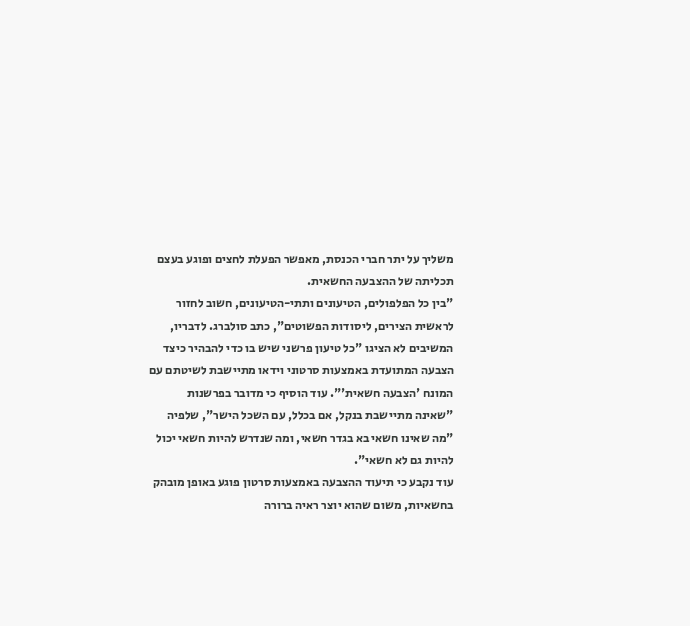משליך על יתר חברי הכנסת, מאפשר הפעלת לחצים ופוגע בעצם תכליתה של ההצבעה החשאית.
"בין כל הפלפולים, הטיעונים ותתי-הטיעונים, חשוב לחזור לראשית הצירים, ליסודות הפשוטים", כתב סולברג. לדבריו, המשיבים לא הציגו "כל טיעון פרשני שיש בו כדי להבהיר כיצד הצבעה המתועדת באמצעות סרטוני וידאו מתיישבת לשיטתם עם המונח 'הצבעה חשאית'". עוד הוסיף כי מדובר בפרשנות "שאינה מתיישבת בנקל, אם בכלל, עם השכל הישר", שלפיה "מה שאינו חשאי בא בגדר חשאי, ומה שנדרש להיות חשאי יכול להיות גם לא חשאי".
עוד נקבע כי תיעוד ההצבעה באמצעות סרטון פוגע באופן מובהק בחשאיות, משום שהוא יוצר ראיה ברורה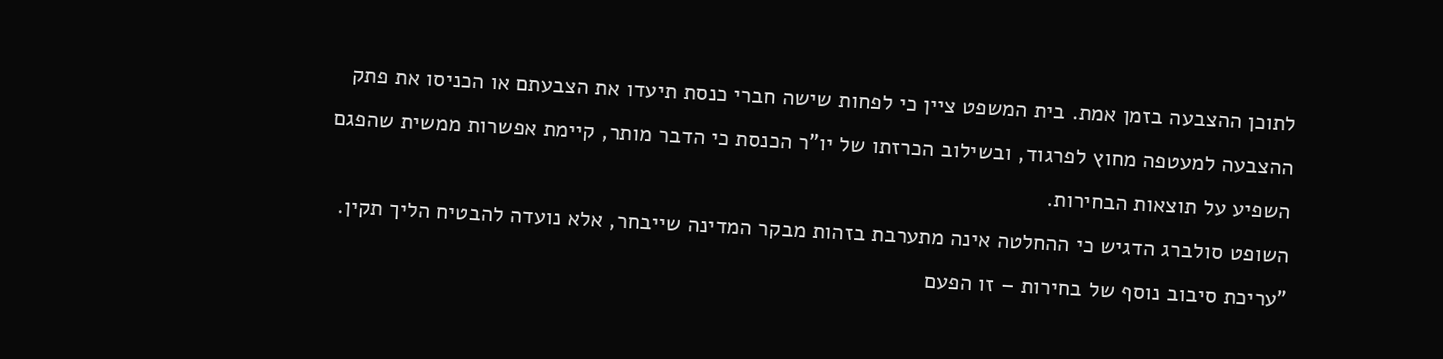לתוכן ההצבעה בזמן אמת. בית המשפט ציין כי לפחות שישה חברי כנסת תיעדו את הצבעתם או הכניסו את פתק ההצבעה למעטפה מחוץ לפרגוד, ובשילוב הכרזתו של יו"ר הכנסת כי הדבר מותר, קיימת אפשרות ממשית שהפגם השפיע על תוצאות הבחירות.
השופט סולברג הדגיש כי ההחלטה אינה מתערבת בזהות מבקר המדינה שייבחר, אלא נועדה להבטיח הליך תקין. "עריכת סיבוב נוסף של בחירות – זו הפעם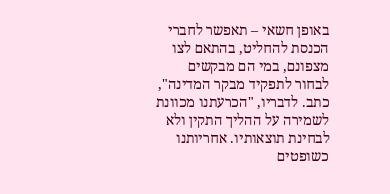באופן חשאי – תאפשר לחברי הכנסת להחליט, בהתאם לצו מצפונם, במי הם מבקשים לבחור לתפקיד מבקר המדינה", כתב. לדבריו, "הכרעתנו מכוונת לשמירה על ההליך התקין ולא לבחינת תוצאותיו. אחריותנו כשופטים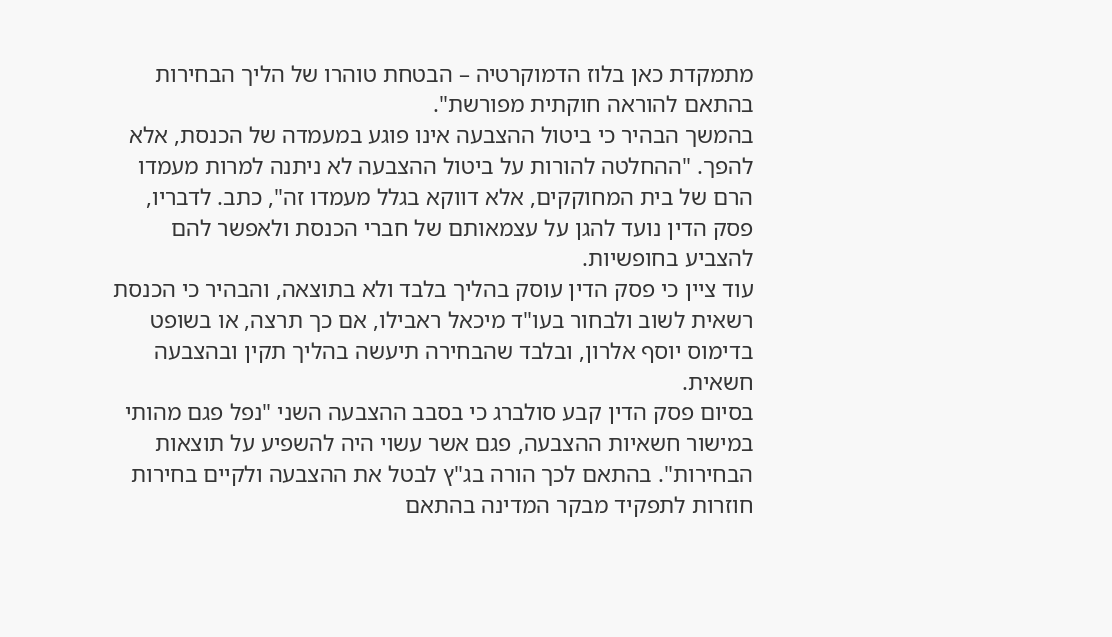מתמקדת כאן בלוז הדמוקרטיה – הבטחת טוהרו של הליך הבחירות בהתאם להוראה חוקתית מפורשת".
בהמשך הבהיר כי ביטול ההצבעה אינו פוגע במעמדה של הכנסת, אלא להפך. "ההחלטה להורות על ביטול ההצבעה לא ניתנה למרות מעמדו הרם של בית המחוקקים, אלא דווקא בגלל מעמדו זה", כתב. לדבריו, פסק הדין נועד להגן על עצמאותם של חברי הכנסת ולאפשר להם להצביע בחופשיות.
עוד ציין כי פסק הדין עוסק בהליך בלבד ולא בתוצאה, והבהיר כי הכנסת רשאית לשוב ולבחור בעו"ד מיכאל ראבילו, אם כך תרצה, או בשופט בדימוס יוסף אלרון, ובלבד שהבחירה תיעשה בהליך תקין ובהצבעה חשאית.
בסיום פסק הדין קבע סולברג כי בסבב ההצבעה השני "נפל פגם מהותי במישור חשאיות ההצבעה, פגם אשר עשוי היה להשפיע על תוצאות הבחירות". בהתאם לכך הורה בג"ץ לבטל את ההצבעה ולקיים בחירות חוזרות לתפקיד מבקר המדינה בהתאם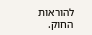להוראות החוק.